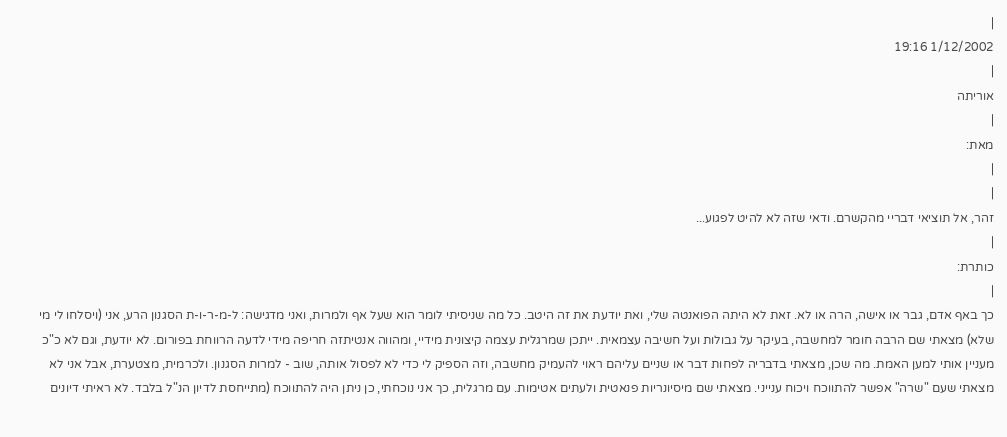|
1/12/2002 19:16
|
אוריתה
|
מאת:
|
|
זהר, אל תוציאי דבריי מהקשרם. ודאי שזה לא להיט לפגוע...
|
כותרת:
|
כך באף אדם, גבר או אישה, הרה או לא. זאת לא היתה הפואנטה שלי, ואת יודעת את זה היטב. כל מה שניסיתי לומר הוא שעל אף ולמרות, ואני מדגישה: ל-מ-ר-ו-ת הסגנון הרע, אני (ויסלחו לי מי שלא) מצאתי שם הרבה חומר למחשבה, בעיקר על גבולות ועל חשיבה עצמאית. ייתכן שמרגלית עצמה קיצונית מידיי, ומהווה אנטיתזה חריפה מידי לדעה הרווחת בפורום. לא יודעת, וגם לא כ"כ מעניין אותי למען האמת. מה שכן, מצאתי בדבריה לפחות דבר או שניים עליהם ראוי להעמיק מחשבה, וזה הספיק לי כדי לא לפסול אותה, שוב - למרות הסגנון. ולכרמית, מצטערת, אבל אני לא מצאתי שעם "שרה" אפשר להתווכח ויכוח ענייני. מצאתי שם מיסיונריות פנאטית ולעתים אטימות. עם מרגלית, כך אני נוכחתי, כן ניתן היה להתווכח (מתייחסת לדיון הנ"ל בלבד. לא ראיתי דיונים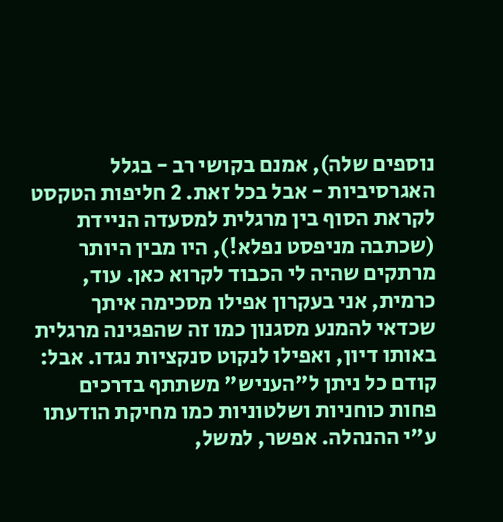נוספים שלה), אמנם בקושי רב - בגלל האגרסיביות - אבל בכל זאת. 2 חליפות הטקסט לקראת הסוף בין מרגלית למסעדה הניידת (שכתבה מניפסט נפלא!), היו מבין היותר מרתקים שהיה לי הכבוד לקרוא כאן. עוד, כרמית, אני בעקרון אפילו מסכימה איתך שכדאי להמנע מסגנון כמו זה שהפגינה מרגלית באותו דיון, ואפילו לנקוט סנקציות נגדו. אבל: קודם כל ניתן ל"העניש" משתתף בדרכים פחות כוחניות ושלטוניות כמו מחיקת הודעתו ע"י ההנהלה. אפשר, למשל,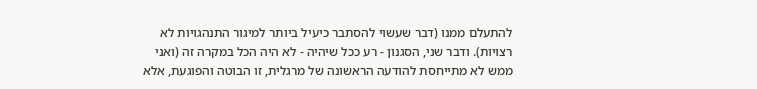להתעלם ממנו (דבר שעשוי להסתבר כיעיל ביותר למיגור התנהגויות לא רצויות). ודבר שני, הסגנון - רע ככל שיהיה - לא היה הכל במקרה זה (ואני ממש לא מתייחסת להודעה הראשונה של מרגלית, זו הבוטה והפוגעת, אלא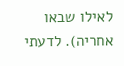לאילו שבאו אחריה). לדעתי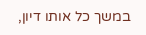במשך כל אותו דיון,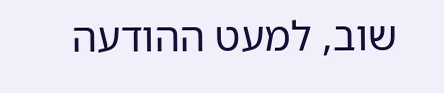שוב, למעט ההודעה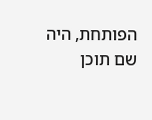הפותחת, היה שם תוכן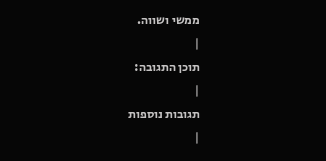ממשי ושווה.
|
תוכן התגובה:
|
תגובות נוספות
|